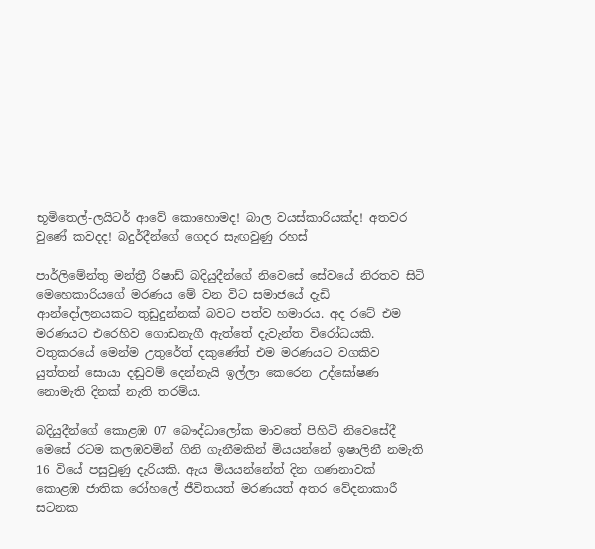භූමිතෙල්-ලයිටර් ආවේ කොහොමද! බාල වයස්කාරියක්ද! අතවර වුණේ කවදද! බදුර්දීන්ගේ ගෙදර සැඟවුණු රහස්

පාර්ලිමේන්තු මන්ත්‍රී රිෂාඩ් බදියුදීන්ගේ නිවෙසේ සේවයේ නිරතව සිටි මෙහෙකාරියගේ මරණය මේ වන විට සමාජයේ දැඩි ආන්දෝලනයකට තුඩුදුන්නක් බවට පත්ව හමාරය. අද රටේ එම මරණයට එරෙහිව ගොඩනැගී ඇත්තේ දැවැන්ත විරෝධයකි. වතුකරයේ මෙන්ම උතුරේත් දකුණේත් එම මරණයට වගකිව යුත්තන් සොයා දඬුවම් දෙන්නැයි ඉල්ලා කෙරෙන උද්ඝෝෂණ නොමැති දිනක් නැති තරම්ය.

බදියුදීන්ගේ කොළඹ 07 බෞද්ධාලෝක මාවතේ පිහිටි නිවෙසේදී මෙසේ රටම කලඹවමින් ගිනි ගැනීමකින් මියයන්නේ ඉෂාලිනී නමැති 16 වියේ පසුවුණු දැරියකි. ඇය මියයන්නේත් දින ගණනාවක් කොළඹ ජාතික රෝහලේ ජීවිතයත් මරණයත් අතර වේදනාකාරී සටනක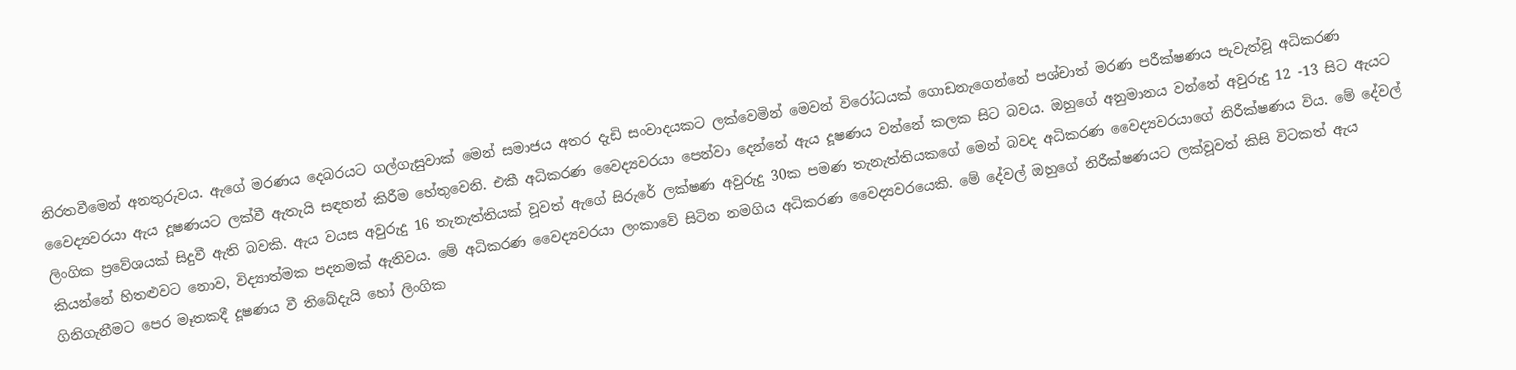නිරතවීමෙන් අනතුරුවය. ඇගේ මරණය දෙබරයට ගල්ගැසුවාක් මෙන් සමාජය අතර දැඩි සංවාදයකට ලක්වෙමින් මෙවන් විරෝධයක් ගොඩනැගෙන්නේ පශ්චාත් මරණ පරීක්ෂණය පැවැත්වූ අධිකරණ වෛද්‍යවරයා ඇය දූෂණයට ලක්වී ඇතැයි සඳහන් කිරීම හේතුවෙනි. එකී අධිකරණ වෛද්‍යවරයා පෙන්වා දෙන්නේ ඇය දූෂණය වන්නේ කලක සිට බවය. ඔහුගේ අනුමානය වන්නේ අවුරුදු 12 -13 සිට ඇයට ලිංගික ප්‍රවේශයක් සිදුවී ඇති බවකි. ඇය වයස අවුරුදු 16 තැනැත්තියක් වූවත් ඇගේ සිරුරේ ලක්ෂණ අවුරුදු 30ක පමණ තැනැත්තියකගේ මෙන් බවද අධිකරණ වෛද්‍යවරයාගේ නිරීක්ෂණය විය. මේ දේවල් කියන්නේ හිතළු‍වට නොව, විද්‍යාත්මක පදනමක් ඇතිවය. මේ අධිකරණ වෛද්‍යවරයා ලංකාවේ සිටින නමගිය අධිකරණ වෛද්‍යවරයෙකි. මේ දේවල් ඔහුගේ නිරීක්ෂණයට ලක්වූවත් කිසි විටකත් ඇය ගිනිගැනීමට පෙර මෑතකදී දූෂණය වී තිබේදැයි හෝ ලිංගික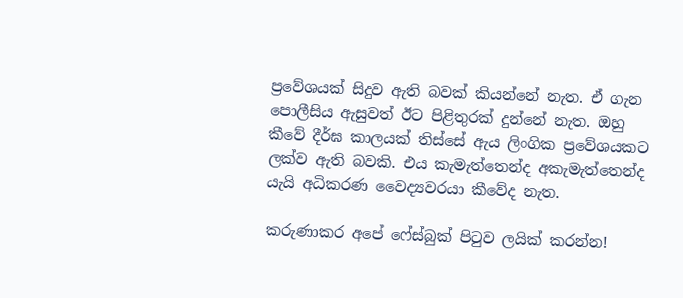ප්‍රවේශයක් සිදුව ඇති බවක් කියන්නේ නැත. ඒ ගැන පොලීසිය ඇසුවත් ඊට පිළිතුරක් දුන්නේ නැත. ඔහු කීවේ දීර්ඝ කාලයක් තිස්සේ ඇය ලිංගික ප්‍රවේශයකට ලක්ව ඇති බවකි. එය කැමැත්තෙන්ද අකැමැත්තෙන්ද යැයි අධිකරණ වෛද්‍යවරයා කීවේද නැත.

කරුණාකර අපේ ෆේස්බුක් පිටුව ලයික් කරන්න!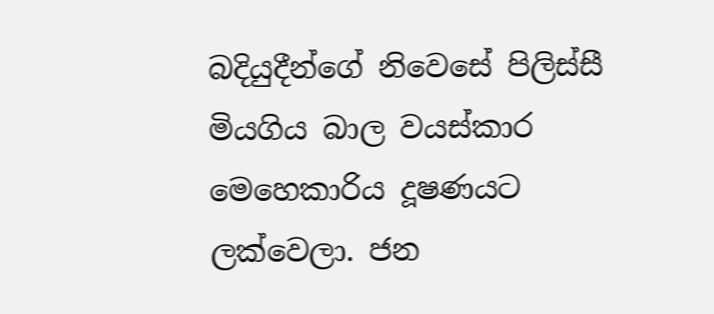බදියුදීන්ගේ නිවෙසේ පිලිස්සී මියගිය බාල වයස්කාර මෙහෙකාරිය දූෂණයට ලක්වෙලා. ජන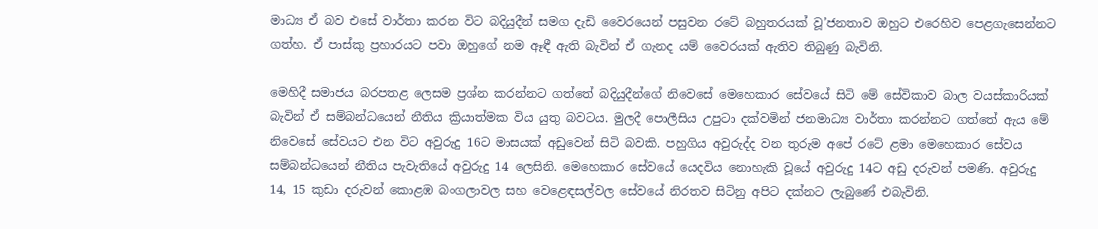මාධ්‍ය ඒ බව එසේ වාර්තා කරන විට බදියුදීන් සමග දැඩි වෛරයෙන් පසුවන රටේ බහුතරයක් වූ’ජනතාව ඔහුට එරෙහිව පෙළගැසෙන්නට ගත්හ. ඒ පාස්කු ප්‍රහාරයට පවා ඔහුගේ නම ඈඳී ඇති බැවින් ඒ ගැනද යම් වෛරයක් ඇතිව තිබුණු බැවිනි.

මෙහිදී සමාජය බරපතළ ලෙසම ප්‍රශ්න කරන්නට ගත්තේ බදියුදීන්ගේ නිවෙසේ මෙහෙකාර සේවයේ සිටි මේ සේවිකාව බාල වයස්කාරියක් බැවින් ඒ සම්බන්ධයෙන් නීතිය ක්‍රියාත්මක විය යුතු බවටය. මුලදී පොලීසිය උපුටා දක්වමින් ජනමාධ්‍ය වාර්තා කරන්නට ගත්තේ ඇය මේ නිවෙසේ සේවයට එන විට අවුරුදු 16ට මාසයක් අඩුවෙන් සිටි බවකි. පහුගිය අවුරුද්ද වන තුරුම අපේ රටේ ළමා මෙහෙකාර සේවය සම්බන්ධයෙන් නීතිය පැවැතියේ අවුරුදු 14 ලෙසිනි. මෙහෙකාර සේවයේ යෙදවිය නොහැකි වූයේ අවුරුදු 14ට අඩු දරුවන් පමණි. අවුරුදු 14, 15 කුඩා දරුවන් කොළඹ බංගලාවල සහ වෙළෙඳසල්වල සේවයේ නිරතව සිටිනු අපිට දක්නට ලැබුණේ එබැවිනි.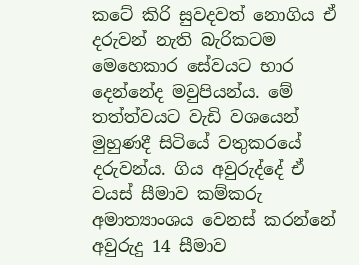කටේ කිරි සුවදවත් නොගිය ඒ දරුවන් නැති බැරිකටම මෙහෙකාර සේවයට භාර දෙන්නේද මවුපියන්ය. මේ තත්ත්වයට වැඩි වශයෙන් මුහුණදී සිටියේ වතුකරයේ දරුවන්ය. ගිය අවුරුද්දේ ඒ වයස් සීමාව කම්කරු අමාත්‍යාංශය වෙනස් කරන්නේ අවුරුදු 14 සීමාව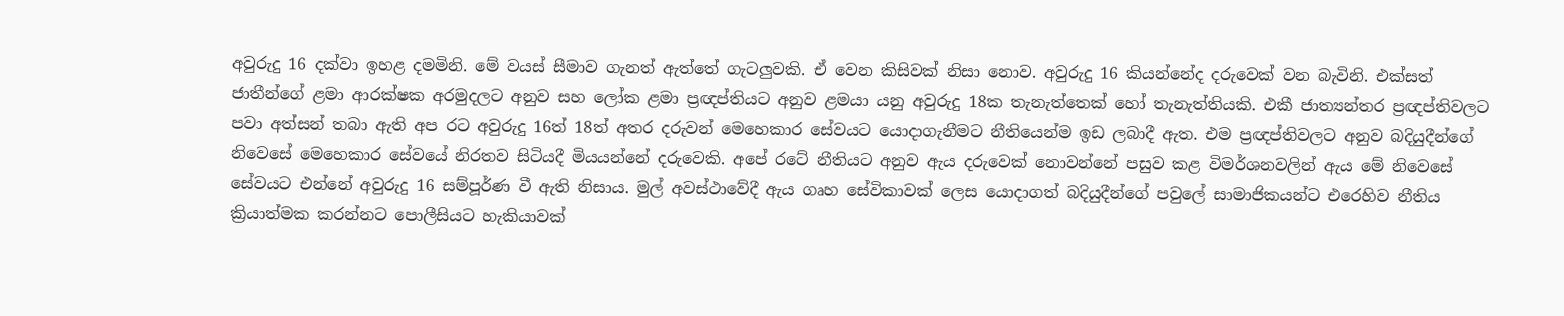අවුරුදු 16 දක්වා ඉහළ දමමිනි. මේ වයස් සීමාව ගැනත් ඇත්තේ ගැටලුවකි. ඒ වෙන කිසිවක් නිසා නොව. අවුරුදු 16 කියන්නේද දරුවෙක් වන බැවිනි. එක්සත් ජාතීන්ගේ ළමා ආරක්ෂක අරමුදලට අනුව සහ ලෝක ළමා ප්‍රඥප්තියට අනුව ළමයා යනු අවුරුදු 18ක තැනැත්තෙක් හෝ තැනැත්තියකි. එකී ජාත්‍යන්තර ප්‍රඥප්තිවලට පවා අත්සන් තබා ඇති අප රට අවුරුදු 16ත් 18ත් අතර දරුවන් මෙහෙකාර සේවයට යොදාගැනීමට නීතියෙන්ම ඉඩ ලබාදී ඇත. එම ප්‍රඥප්තිවලට අනුව බදියුදීන්ගේ නිවෙසේ මෙහෙකාර සේවයේ නිරතව සිටියදී මියයන්නේ දරුවෙකි. අපේ රටේ නීතියට අනුව ඇය දරුවෙක් නොවන්නේ පසුව කළ විමර්ශනවලින් ඇය මේ නිවෙසේ සේවයට එන්නේ අවුරුදු 16 සම්පූර්ණ වී ඇති නිසාය. මුල් අවස්ථාවේදී ඇය ගෘහ සේවිකාවක් ලෙස යොදාගත් බදියුදීන්ගේ පවුලේ සාමාජිකයන්ට එරෙහිව නීතිය ක්‍රියාත්මක කරන්නට පොලීසියට හැකියාවක්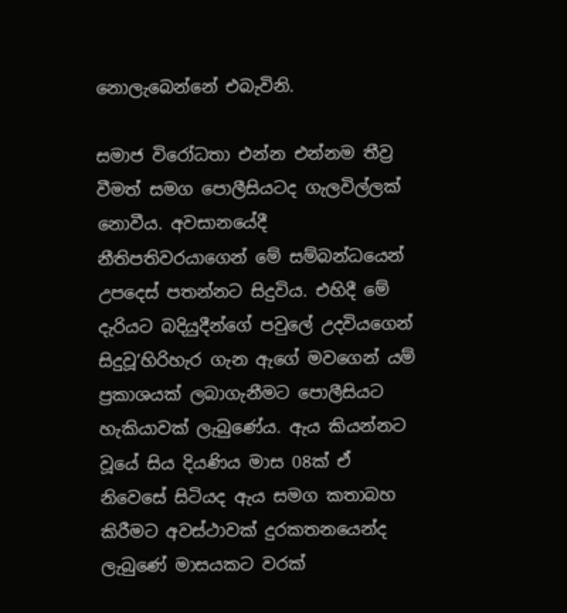නොලැබෙන්නේ එබැවිනි.

සමාජ විරෝධතා එන්න එන්නම තීව්‍ර වීමත් සමග පොලීසියටද ගැලවිල්ලක් නොවීය. අවසානයේදී නීතිපතිවරයාගෙන් මේ සම්බන්ධයෙන් උපදෙස් පතන්නට සිදුවිය. එහිදී මේ දැරියට බදියුදීන්ගේ පවුලේ උදවියගෙන් සිදුවූ’හිරිහැර ගැන ඇගේ මවගෙන් යම් ප්‍රකාශයක් ලබාගැනීමට පොලීසියට හැකියාවක් ලැබුණේය. ඇය කියන්නට වූයේ සිය දියණිය මාස 08ක් ඒ නිවෙසේ සිටියද ඇය සමග කතාබහ කිරීමට අවස්ථාවක් දුරකතනයෙන්ද ලැබුණේ මාසයකට වරක්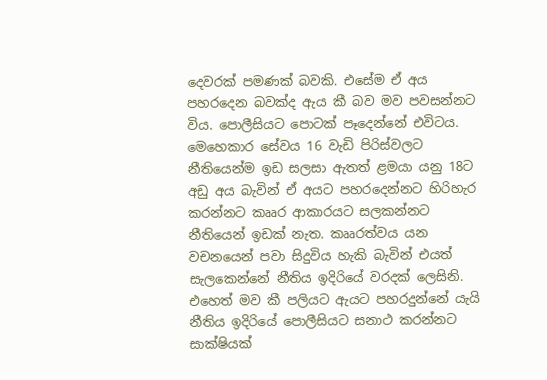දෙවරක් පමණක් බවකි. එසේම ඒ අය පහරදෙන බවක්ද ඇය කී බව මව පවසන්නට විය. පොලීසියට පොටක් පෑදෙන්නේ එවිටය. මෙහෙකාර සේවය 16 වැඩි පිරිස්වලට නීතියෙන්ම ඉඩ සලසා ඇතත් ළමයා යනු 18ට අඩු අය බැවින් ඒ අයට පහරදෙන්නට හිරිහැර කරන්නට කෲර ආකාරයට සලකන්නට නීතියෙන් ඉඩක් නැත. කෲරත්වය යන වචනයෙන් පවා සිදුවිය හැකි බැවින් එයත් සැලකෙන්නේ නීතිය ඉදිරියේ වරදක් ලෙසිනි. එහෙත් මව කී පලියට ඇයට පහරදුන්නේ යැයි නීතිය ඉදිරියේ පොලීසියට සනාථ කරන්නට සාක්ෂියක්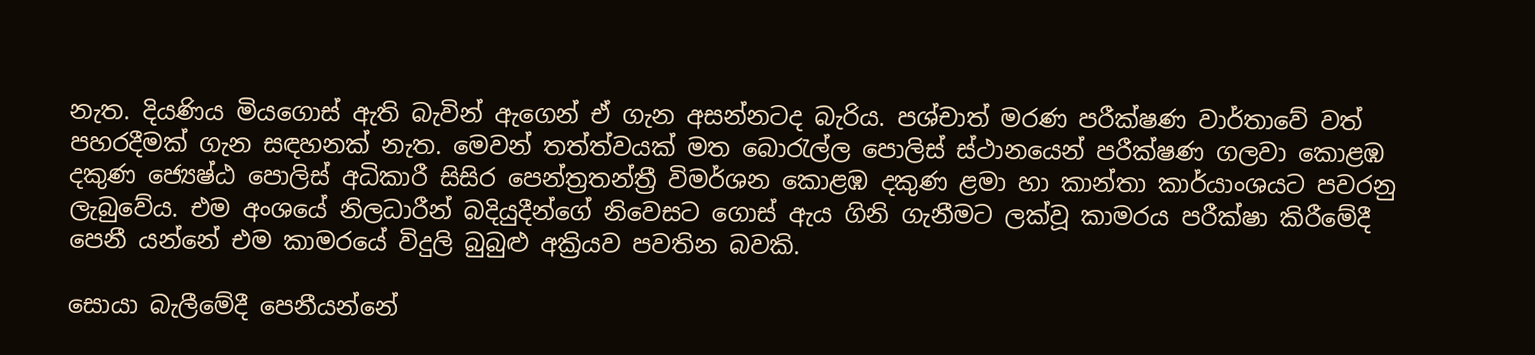නැත. දියණිය මියගොස් ඇති බැවින් ඇගෙන් ඒ ගැන අසන්නටද බැරිය. පශ්චාත් මරණ පරීක්ෂණ වාර්තාවේ වත් පහරදීමක් ගැන සඳහනක් නැත. මෙවන් තත්ත්වයක් මත බොරැල්ල පොලිස් ස්ථානයෙන් පරීක්ෂණ ගලවා කොළඹ දකුණ ජ්‍යෙෂ්ඨ පොලිස් අධිකාරී සිසිර පෙන්ත්‍රතන්ත්‍රී විමර්ශන කොළඹ දකුණ ළමා හා කාන්තා කාර්යාංශයට පවරනු ලැබු‍වේය. එම අංශයේ නිලධාරීන් බදියුදීන්ගේ නිවෙසට ගොස් ඇය ගිනි ගැනීමට ලක්වූ කාමරය පරීක්ෂා කිරීමේදී පෙනී යන්නේ එම කාමරයේ විදුලි බුබුළු අක්‍රියව පවතින බවකි.

සොයා බැලීමේදී පෙනීයන්නේ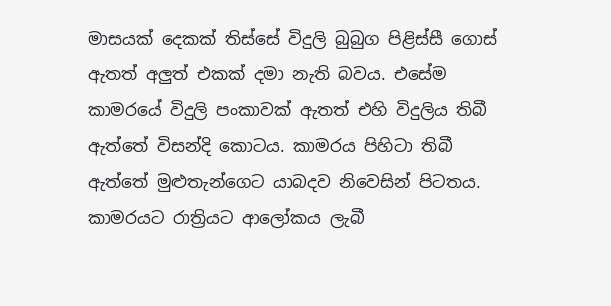මාසයක් දෙකක් තිස්සේ විදුලි බුබුග පිළිස්සී ගොස් ඇතත් අලු‍ත් එකක් දමා නැති බවය. එසේම කාමරයේ විදුලි පංකාවක් ඇතත් එහි විදුලිය තිබී ඇත්තේ විසන්දි කොටය. කාමරය පිහිටා තිබී ඇත්තේ මුළුතැන්ගෙට යාබදව නිවෙසින් පිටතය. කාමරයට රාත්‍රියට ආලෝකය ලැබී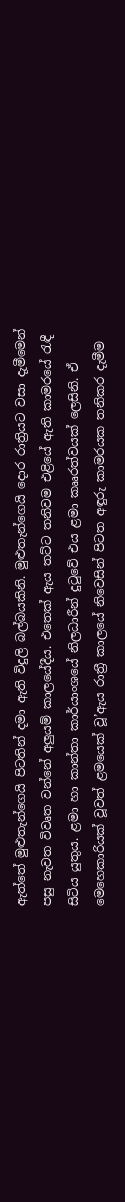ඇත්තේ මුළුතැන්ගෙයි පිටතින් දමා ඇති විදුලි බල්බයකිනි. මුළුතැන්ගෙයි දොර රාත්‍රියට වසා දැමීමෙන් පසු නැවත විවෘත වන්නේ අලු‍යම් කාලයේදීය. එතෙක් ඇය තට්ට තනිවම එළියේ ඇති කාමරයේ රැඳී සිටිය යුතුය. ළමා හා කාන්තා කාර්යාංශයේ නිලධාරීන් දුටුවේ එය ළමා කෲරත්වයක් ලෙසිනි. ඒ මෙහෙකාරියක් වූවත් ළමයෙක් වූ’ඇය රාත්‍රී කාලයේ නිවෙසින් පිටත අඳුරු කාමරයක තනිකර දැමීම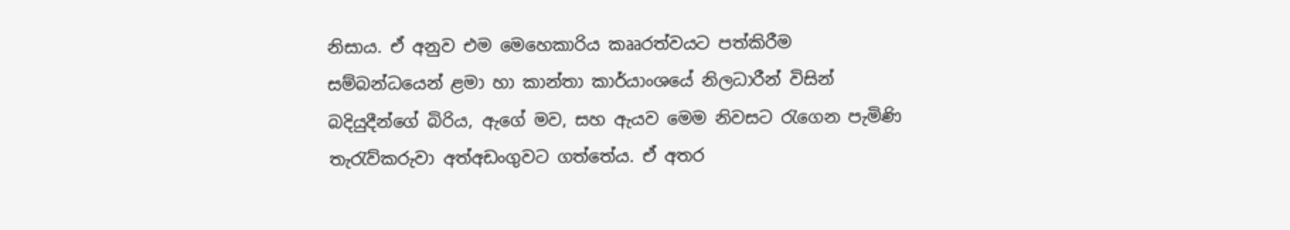නිසාය. ඒ අනුව එම මෙහෙකාරිය කෲරත්වයට පත්කිරීම සම්බන්ධයෙන් ළමා හා කාන්තා කාර්යාංශයේ නිලධාරීන් විසින් බදියුදීන්ගේ බිරිය, ඇගේ මව, සහ ඇයව මෙම නිවසට රැගෙන පැමිණි තැරැව්කරුවා අත්අඩංගුවට ගත්තේය. ඒ අතර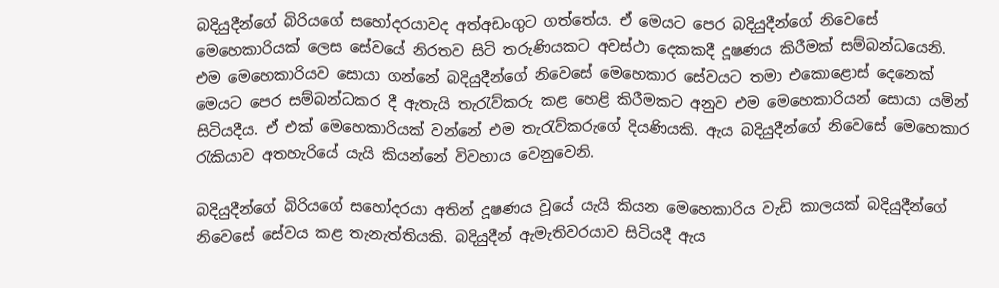බදියුදීන්ගේ බිරියගේ සහෝදරයාවද අත්අඩංගුට ගත්තේය. ඒ මෙයට පෙර බදියුදීන්ගේ නිවෙසේ මෙහෙකාරියක් ලෙස සේවයේ නිරතව සිටි තරුණියකට අවස්ථා දෙකකදී දූෂණය කිරීමක් සම්බන්ධයෙනි. එම මෙහෙකාරියව සොයා ගන්නේ බදියුදීන්ගේ නිවෙසේ මෙහෙකාර සේවයට තමා එකොළොස් දෙනෙක් මෙයට පෙර සම්බන්ධකර දී ඇතැයි තැරැව්කරු කළ හෙළි කිරීමකට අනුව එම මෙහෙකාරියන් සොයා යමින් සිටියදීය. ඒ එක් මෙහෙකාරියක් වන්නේ එම තැරැව්කරුගේ දියණියකි. ඇය බදියුදීන්ගේ නිවෙසේ මෙහෙකාර රැකියාව අතහැරියේ යැයි කියන්නේ විවහාය වෙනුවෙනි.

බදියුදීන්ගේ බිරියගේ සහෝදරයා අතින් දූෂණය වූයේ යැයි කියන මෙහෙකාරිය වැඩි කාලයක් බදියුදීන්ගේ නිවෙසේ සේවය කළ තැනැත්තියකි. බදියුදීන් ඇමැතිවරයාව සිටියදී ඇය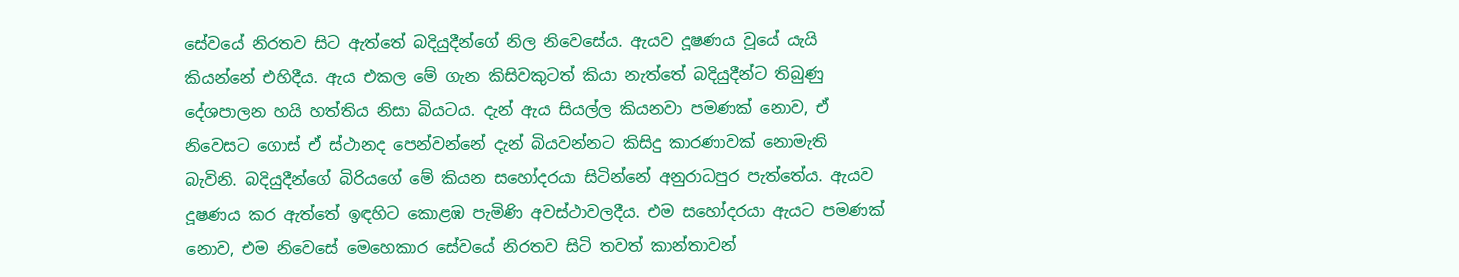සේවයේ නිරතව සිට ඇත්තේ බදියුදීන්ගේ නිල නිවෙසේය. ඇයව දූෂණය වූයේ යැයි කියන්නේ එහිදීය. ඇය එකල මේ ගැන කිසිවකුටත් කියා නැත්තේ බදියුදීන්ට තිබුණු දේශපාලන හයි හත්තිය නිසා බියටය. දැන් ඇය සියල්ල කියනවා පමණක් නොව, ඒ නිවෙසට ගොස් ඒ ස්ථානද පෙන්වන්නේ දැන් බියවන්නට කිසිදු කාරණාවක් නොමැති බැවිනි. බදියුදීන්ගේ බිරියගේ මේ කියන සහෝදරයා සිටින්නේ අනුරාධපුර පැත්තේය. ඇයව දූෂණය කර ඇත්තේ ඉඳහිට කොළඹ පැමිණි අවස්ථාවලදීය. එම සහෝදරයා ඇයට පමණක් නොව, එම නිවෙසේ මෙහෙකාර සේවයේ නිරතව සිටි තවත් කාන්තාවන්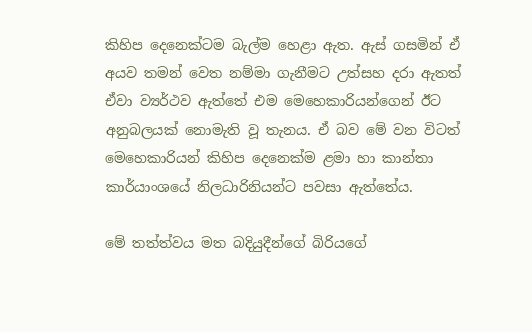කිහිප දෙනෙක්ටම බැල්ම හෙළා ඇත. ඇස් ගසමින් ඒ අයව තමන් වෙත නම්මා ගැනීමට උත්සහ දරා ඇතත් ඒවා ව්‍යර්ථව ඇත්තේ එම මෙහෙකාරියන්ගෙන් ඊට අනුබලයක් නොමැති වූ තැනය. ඒ බව මේ වන විටත් මෙහෙකාරියන් කිහිප දෙනෙක්ම ළමා හා කාන්තා කාර්යාංශයේ නිලධාරිනියන්ට පවසා ඇත්තේය.

මේ තත්ත්වය මත බදියුදීන්ගේ බිරියගේ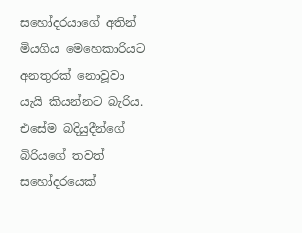සහෝදරයාගේ අතින් මියගිය මෙහෙකාරියට අනතුරක් නොවූවා යැයි කියන්නට බැරිය. එසේම බදියුදීන්ගේ බිරියගේ තවත් සහෝදරයෙක්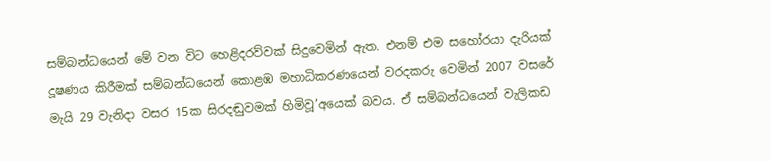සම්බන්ධයෙන් මේ වන විට හෙළිදරව්වක් සිදුවෙමින් ඇත. එනම් එම සහෝරයා දැරියක් දූෂණය කිරීමක් සම්බන්ධයෙන් කොළඹ මහාධිකරණයෙන් වරදකරු වෙමින් 2007 වසරේ මැයි 29 වැනිදා වසර 15ක සිරදඬුවමක් හිමිවූ’අයෙක් බවය. ඒ සම්බන්ධයෙන් වැලිකඩ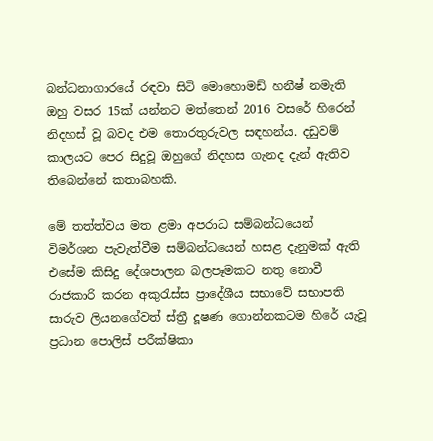බන්ධනාගාරයේ රඳවා සිටි මොහොමඩ් හනීෂ් නමැති ඔහු වසර 15ක් යන්නට මත්තෙන් 2016 වසරේ හිරෙන් නිදහස් වූ බවද එම තොරතුරුවල සඳහන්ය. දඩුවම් කාලයට පෙර සිදුවූ ඔහුගේ නිදහස ගැනද දැන් ඇතිව තිබෙන්නේ කතාබහකි.

මේ තත්ත්වය මත ළමා අපරාධ සම්බන්ධයෙන් විමර්ශන පැවැත්වීම සම්බන්ධයෙන් හසළ දැනුමක් ඇති එසේම කිසිදු දේශපාලන බලපෑමකට නතු නොවී රාජකාරි කරන අකුරැස්ස ප්‍රාදේශීය සභාවේ සභාපති සාරුව ලියනගේවත් ස්ත්‍රී දූෂණ ගොන්නකටම හිරේ යැවූ ප්‍රධාන පොලිස් පරීක්ෂිකා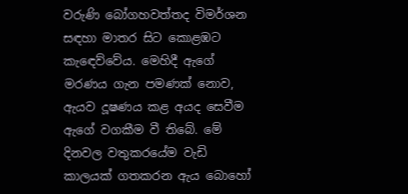වරුණි බෝගහවත්තද විමර්ශන සඳහා මාතර සිට කොළඹට කැඳෙව්වේය. මෙහිදී ඇගේ මරණය ගැන පමණක් නොව, ඇයව දූෂණය කළ අයද සෙවීම ඇගේ වගකීම වී තිබේ. මේ දිනවල වතුකරයේම වැඩි කාලයක් ගතකරන ඇය බොහෝ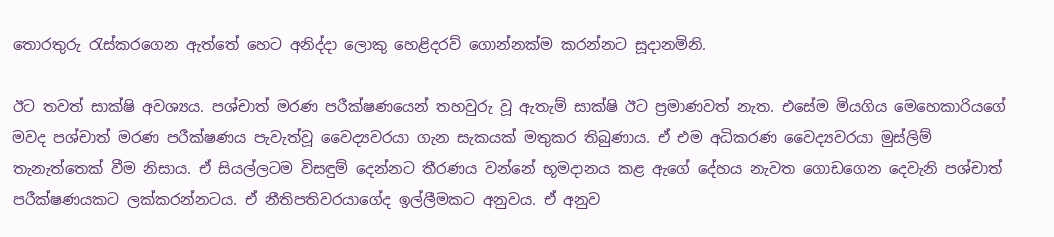තොරතුරු රැස්කරගෙන ඇත්තේ හෙට අනිද්දා ලොකු හෙළිදරව් ගොන්නක්ම කරන්නට සූදානමිනි.

ඊට තවත් සාක්ෂි අවශ්‍යය. පශ්චාත් මරණ පරීක්ෂණයෙන් තහවුරු වූ ඇතැම් සාක්ෂි ඊට ප්‍රමාණවත් නැත. එසේම මියගිය මෙහෙකාරියගේ මවද පශ්චාත් මරණ පරීක්ෂණය පැවැත්වූ වෛද්‍යවරයා ගැන සැකයක් මතුකර තිබුණාය. ඒ එම අධිකරණ වෛද්‍යවරයා මුස්ලිම් තැනැත්තෙක් වීම නිසාය. ඒ සියල්ලටම විසඳුම් දෙන්නට තීරණය වන්නේ භූමදානය කළ ඇගේ දේහය නැවත ගොඩගෙන දෙවැනි පශ්චාත් පරීක්ෂණයකට ලක්කරන්නටය. ඒ නීතිපතිවරයාගේද ඉල්ලීමකට අනුවය. ඒ අනුව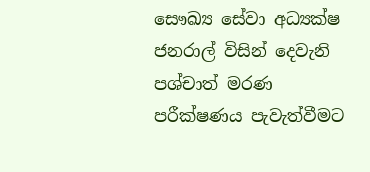සෞඛ්‍ය සේවා අධ්‍යක්ෂ ජනරාල් විසින් දෙවැනි පශ්චාත් මරණ පරීක්ෂණය පැවැත්වීමට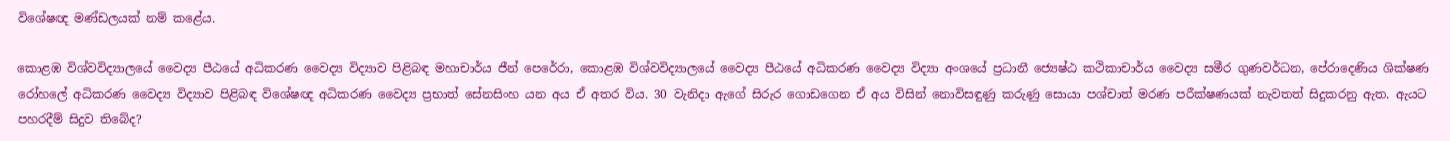විශේෂඥ මණ්ඩලයක් නම් කළේය.

කොළඹ විශ්වවිද්‍යාලයේ වෛද්‍ය පීඨයේ අධිකරණ වෛද්‍ය විද්‍යාව පිළිබඳ මහාචාර්ය ජීන් පෙරේරා, කොළඹ විශ්වවිද්‍යාලයේ වෛද්‍ය පීඨයේ අධිකරණ වෛද්‍ය විද්‍යා අංශයේ ප්‍රධානී ජ්‍යෙෂ්ඨ කථිකාචාර්ය වෛද්‍ය සමීර ගුණවර්ධන, පේරාදෙණිය ශික්ෂණ රෝහලේ අධිකරණ වෛද්‍ය විද්‍යාව පිළිබඳ විශේෂඥ අධිකරණ වෛද්‍ය ප්‍රභාත් සේනසිංහ යන අය ඒ අතර විය. 30 වැනිදා ඇගේ සිරුර ගොඩගෙන ඒ අය විසින් නොවිසඳුණු කරුණු සොයා පශ්චාත් මරණ පරීක්ෂණයක් නැවතත් සිදුකරනු ඇත. ඇයට පහරදීම් සිදුව තිබේද?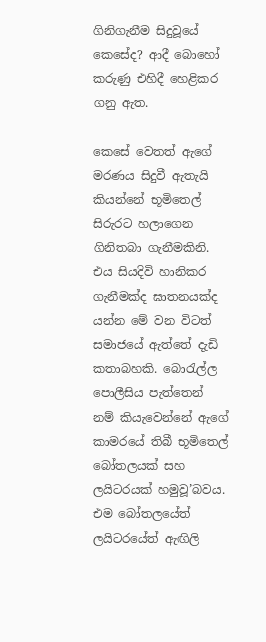ගිනිගැනීම සිදුවූයේ කෙසේද? ආදී බොහෝ කරුණු එහිදී හෙළිකර ගනු ඇත.

කෙසේ වෙතත් ඇගේ මරණය සිදුවී ඇතැයි කියන්නේ භූමිතෙල් සිරුරට හලාගෙන ගිනිතබා ගැනීමකිනි. එය සියදිවි හානිකර ගැනීමක්ද ඝාතනයක්ද යන්න මේ වන විටත් සමාජයේ ඇත්තේ දැඩි කතාබහකි. බොරැල්ල පොලීසිය පැත්තෙන් නම් කියැවෙන්නේ ඇගේ කාමරයේ තිබී භූමිතෙල් බෝතලයක් සහ ලයිටරයක් හමුවූ’බවය. එම බෝතලයේත් ලයිටරයේත් ඇඟිලි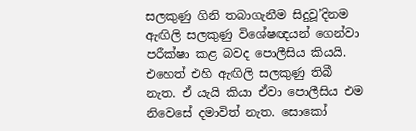සලකුණු ගිනි තබාගැනීම සිදුවූ’දිනම ඇඟිලි සලකුණු විශේෂඥයන් ගෙන්වා පරීක්ෂා කළ බවද පොලීසිය කියයි. එහෙත් එහි ඇඟිලි සලකුණු තිබී නැත. ඒ යැයි කියා ඒවා පොලීසිය එම නිවෙසේ දමාවිත් නැත. සොකෝ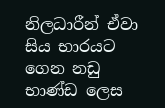නිලධාරීන් ඒවා සිය භාරයට ගෙන නඩු භාණ්ඩ ලෙස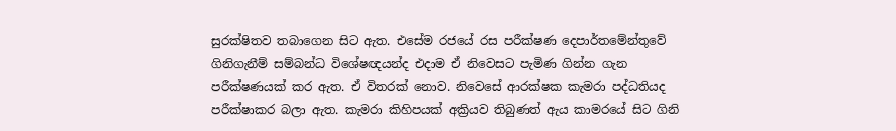සුරක්ෂිතව තබාගෙන සිට ඇත. එසේම රජයේ රස පරීක්ෂණ දෙපාර්තමේන්තුවේ ගිනිගැනීම් සම්බන්ධ විශේෂඥයන්ද එදාම ඒ නිවෙසට පැමිණ ගින්න ගැන පරීක්ෂණයක් කර ඇත. ඒ විතරක් නොව. නිවෙසේ ආරක්ෂක කැමරා පද්ධතියද පරීක්ෂාකර බලා ඇත. කැමරා කිහිපයක් අක්‍රියව තිබුණත් ඇය කාමරයේ සිට ගිනි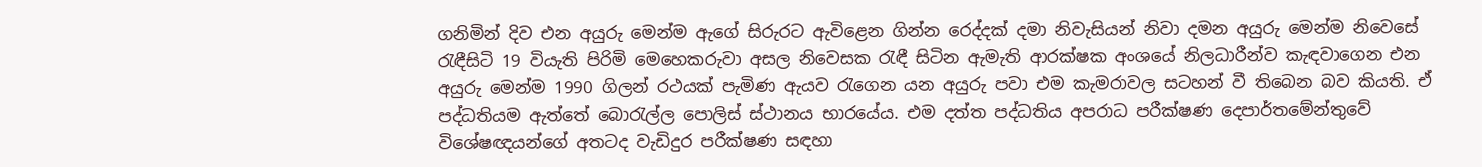ගනිමින් දිව එන අයුරු මෙන්ම ඇගේ සිරුරට ඇවිළෙන ගින්න රෙද්දක් දමා නිවැසියන් නිවා දමන අයුරු මෙන්ම නිවෙසේ රැඳීසිටි 19 වියැති පිරිමි මෙහෙකරුවා අසල නිවෙසක රැඳී සිටින ඇමැති ආරක්ෂක අංශයේ නිලධාරීන්ව කැඳවාගෙන එන අයුරු මෙන්ම 1990 ගිලන් රථයක් පැමිණ ඇයව රැගෙන යන අයුරු පවා එම කැමරාවල සටහන් වී තිබෙන බව කියති. ඒ පද්ධතියම ඇත්තේ බොරැල්ල පොලිස් ස්ථානය භාරයේය. එම දත්ත පද්ධතිය අපරාධ පරීක්ෂණ දෙපාර්තමේන්තුවේ විශේෂඥයන්ගේ අතටද වැඩිදුර පරීක්ෂණ සඳහා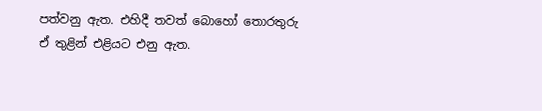පත්වනු ඇත. එහිදී තවත් බොහෝ තොරතුරු ඒ තුළින් එළියට එනු ඇත.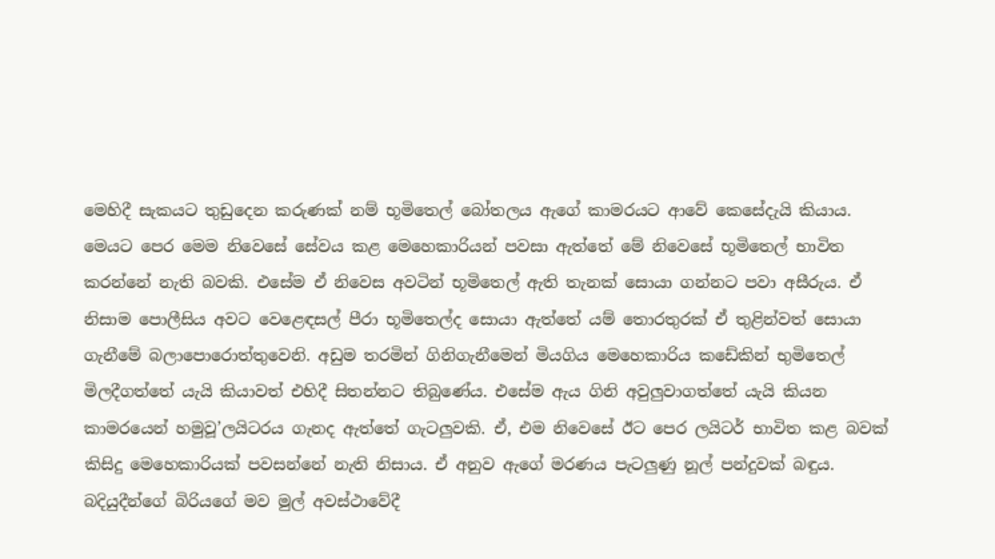මෙහිදී සැකයට තුඩුදෙන කරුණක් නම් භූමිතෙල් බෝතලය ඇගේ කාමරයට ආවේ කෙසේදැයි කියාය. මෙයට පෙර මෙම නිවෙසේ සේවය කළ මෙහෙකාරියන් පවසා ඇත්තේ මේ නිවෙසේ භූමිතෙල් භාවිත කරන්නේ නැති බවකි. එසේම ඒ නිවෙස අවටින් භූමිතෙල් ඇති තැනක් සොයා ගන්නට පවා අසීරුය. ඒ නිසාම පොලීසිය අවට වෙළෙඳසල් පීරා භූමිතෙල්ද සොයා ඇත්තේ යම් තොරතුරක් ඒ තුළින්වත් සොයා ගැනීමේ බලාපොරොත්තුවෙනි. අඩුම තරමින් ගිනිගැනීමෙන් මියගිය මෙහෙකාරිය කඩේකින් භුමිතෙල් මිලදීගත්තේ යැයි කියාවත් එහිදී සිතන්නට තිබුණේය. එසේම ඇය ගිනි අවුලුවාගත්තේ යැයි කියන කාමරයෙන් හමුවූ’ලයිටරය ගැනද ඇත්තේ ගැටලුවකි. ඒ, එම නිවෙසේ ඊට පෙර ලයිටර් භාවිත කළ බවක් කිසිදු මෙහෙකාරියක් පවසන්නේ නැති නිසාය. ඒ අනුව ඇගේ මරණය පැටලුණු නූල් පන්දුවක් බඳුය. බදියුදීන්ගේ බිරියගේ මව මුල් අවස්ථාවේදී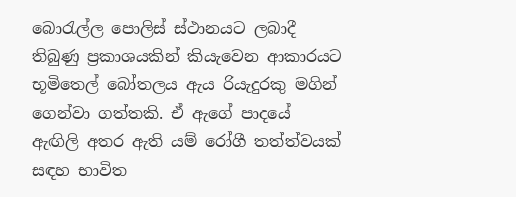බොරැල්ල පොලිස් ස්ථානයට ලබාදී තිබුණු ප්‍රකාශයකින් කියැවෙන ආකාරයට භූමිතෙල් බෝතලය ඇය රියැදුරකු මගින් ගෙන්වා ගත්තකි. ඒ ඇගේ පාදයේ ඇඟිලි අතර ඇති යම් රෝගී තත්ත්වයක් සඳහ භාවිත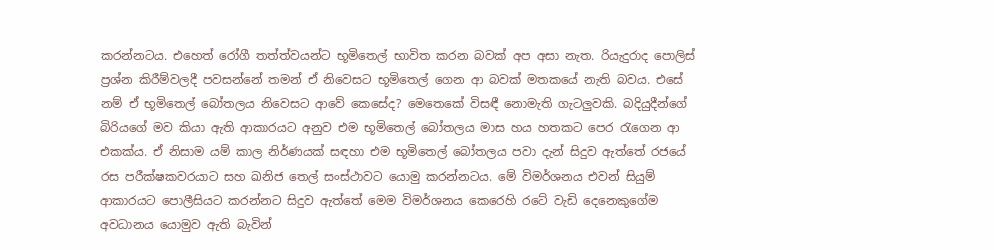කරන්නටය. එහෙත් රෝගී තත්ත්වයන්ට භූමිතෙල් භාවිත කරන බවක් අප අසා නැත. රියැදුරාද පොලිස් ප්‍රශ්න කිරීම්වලදී පවසන්නේ තමන් ඒ නිවෙසට භූමිතෙල් ගෙන ආ බවක් මතකයේ නැති බවය. එසේ නම් ඒ භූමිතෙල් බෝතලය නිවෙසට ආවේ කෙසේද? මෙතෙකේ විසඳී නොමැති ගැටලුවකි. බදියුදීන්ගේ බිරියගේ මව කියා ඇති ආකාරයට අනුව එම භූමිතෙල් බෝතලය මාස හය හතකට පෙර රැගෙන ආ එකක්ය. ඒ නිසාම යම් කාල නිර්ණයක් සඳහා එම භූමිතෙල් බෝතලය පවා දැන් සිදුව ඇත්තේ රජයේ රස පරීක්ෂකවරයාට සහ ඛනිජ තෙල් සංස්ථාවට යොමු කරන්නටය. මේ විමර්ශනය එවන් සියුම් ආකාරයට පොලීසියට කරන්නට සිදුව ඇත්තේ මෙම විමර්ශනය කෙරෙහි රටේ වැඩි දෙනෙකුගේම අවධානය යොමුව ඇති බැවින්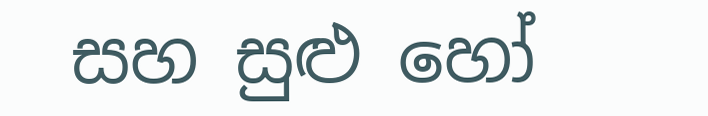සහ සුළු හෝ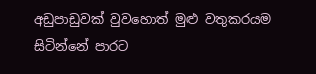අඩුපාඩුවක් වුවහොත් මුළු වතුකරයම සිටින්නේ පාරට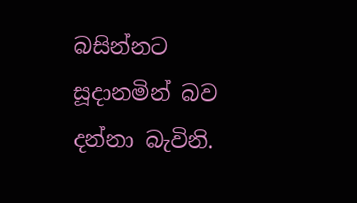බසින්නට සූදානමින් බව දන්නා බැවිනි.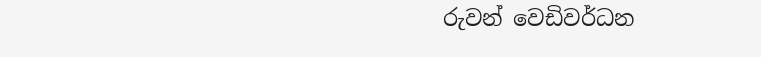රුවන් වෙඩිවර්ධන